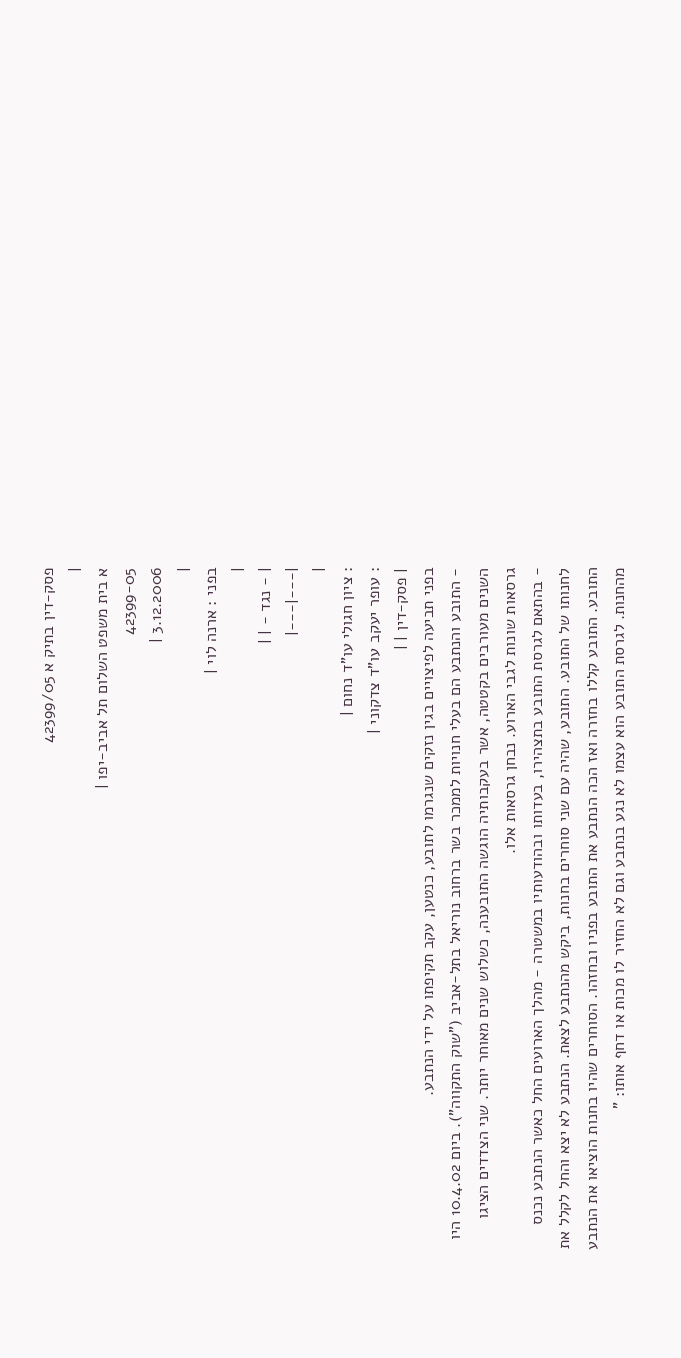פסק-דין בתיק א 42399/05
|
א בית משפט השלום תל אביב-יפו |
42399-05
3.12.2006 |
|
בפני : ארנה לוי |
|
| - נגד - | |
|---|---|
|
: ציון חגולי עו"ד נחום |
: עופר יעקב עו"ד צדקוני |
| פסק-דין | |
בפני תביעה לפיצויים בגין נזקים שנגרמו לתובע, כנטען, עקב תקיפתו על ידי הנתבע.
- התובע והנתבע הם בעלי חנויות לממכר בשר ברחוב נוריאל בתל-אביב ("שוק התקווה"). ביום 10.4.02 היו השנים מעורבים בקטטה, אשר בעקבותיה הוגשה התובענה, כשלוש שנים מאוחר יותר. שני הצדדים הציגו גרסאות שונות לגבי הארוע. נבחן גרסאות אלו.
- בהתאם לגרסת התובע בתצהירו, בעדותו ובהודעותיו במשטרה - מהלך הארועים החל כאשר הנתבע נכנס לחנותו של התובע. התובע, שהיה עם שני סוחרים בחנות, ביקש מהנתבע לצאת. הנתבע לא יצא והחל לקלל את התובע. התובע קללו בחזרה ואז הכה הנתבע את התובע בפניו ובחזהו. הסוחרים שהיו בחנות הוציאו את הנתבע מהחנות. לגרסת התובע הוא עצמו לא נגע בנתבע וגם לא החזיר לו מכות או דחף אותו: "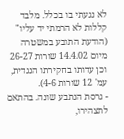לא נגעתי בו בכלל. מלבד קללות לא הרמתי יד עליו" (הודעת התובע במשטרה מיום 14.4.02 שורות 26-27 וכן עדותו בחקירתו הנגדית, עמ' 12 שורות 4-6).
- גרסת הנתבע שונה. בהתאם לתצהירו,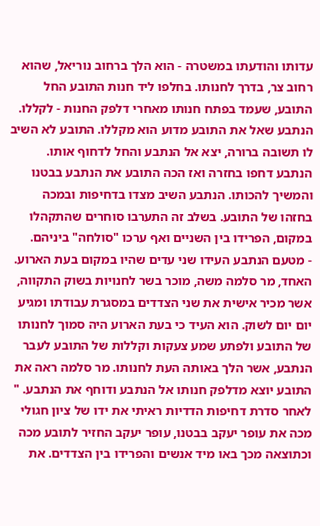עדותו והודעתו במשטרה - הוא הלך ברחוב נוריאל, שהוא רחוב צר, בדרך לחנותו. בחלפו ליד חנות התובע החל התובע, שעמד בפתח חנותו מאחרי דלפק החנות - לקללו. הנתבע שאל את התובע מדוע הוא מקללו. התובע לא השיב לו תשובה ברורה, יצא אל הנתבע והחל לדחוף אותו. הנתבע דחפו בחזרה ואז הכה התובע את הנתבע בבטנו והמשיך להכותו. הנתבע השיב מצדו בדחיפות ובמכה בחזהו של התובע. בשלב זה התערבו סוחרים שהתקהלו במקום, הפרידו בין השניים ואף ערכו "סולחה" ביניהם.
- מטעם הנתבע העידו שני עדים שהיו במקום בעת הארוע. האחד, מר סלמה משה, מוכר בשר לחנויות בשוק התקווה, אשר מכיר אישית את שני הצדדים במסגרת עבודתו ומגיע יום יום לשוק. הוא העיד כי בעת הארוע היה סמוך לחנותו של התובע ולפתע שמע צעקות וקללות של התובע לעבר הנתבע, אשר הלך באותה העת לחנותו. מר סלמה ראה את התובע יוצא מדלפק חנותו אל הנתבע ודוחף את הנתבע. " לאחר סדרת דחיפות הדדיות ראיתי את ידו של ציון חגולי מכה את עופר יעקב בבטנו, עופר יעקב החזיר לתובע מכה וכתוצאה מכך באו מיד אנשים והפרידו בין הצדדים. את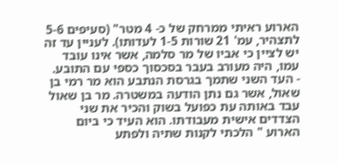הארוע ראיתי ממרחק של כ- 4 מטר" (סעיפים 5-6 לתצהיר, עמ' 21 שורות 1-5 לעדותו). לעניין עד זה יש לציין כי אביו של מר סלמה, אשר אינו עובד עמו, היה מעורב בעבר בסכסוך כספי עם התובע.
- העד השני שתמך בגרסת הנתבע הוא מר רמי בן שאול, אשר גם נתן הודעה במשטרה. מר בן שאול עבד באותה עת כפועל בשוק והכיר את שני הצדדים אישית מעבודתו. הוא העיד כי ביום הארוע " הלכתי לקנות שתיה ולפתע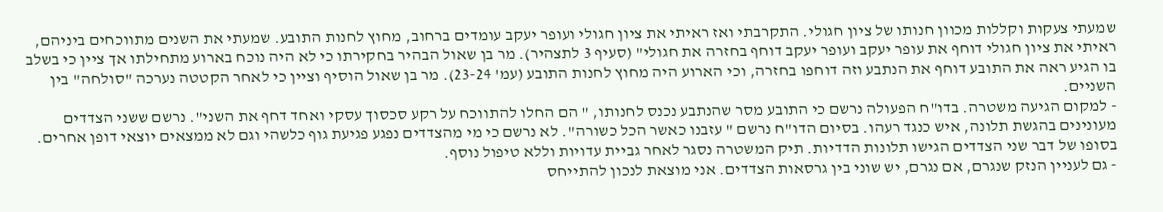שמעתי צעקות וקללות מכוון חנותו של ציון חגולי. התקרבתי ואז ראיתי את ציון חגולי ועופר יעקב עומדים ברחוב, מחוץ לחנות התובע. שמעתי את השנים מתווכחים ביניהם, ראיתי את ציון חגולי דוחף את עופר יעקב ועופר יעקב דוחף בחזרה את חגולי" (סעיף 3 לתצהיר). מר בן שאול הבהיר בחקירתו כי לא היה נוכח בארוע מתחילתו אך ציין כי בשלב בו הגיע ראה את התובע דוחף את הנתבע וזה דוחפו בחזרה, וכי הארוע היה מחוץ לחנות התובע (עמ' 23-24). מר בן שאול הוסיף וציין כי לאחר הקטטה נערכה "סולחה" בין השניים.
- למקום הגיעה משטרה. בדו"ח הפעולה נרשם כי התובע מסר שהנתבע נכנס לחנותו, " הם החלו להתווכח על רקע סכסוך עסקי ואחד דחף את השני". נרשם ששני הצדדים מעונינים בהגשת תלונה, איש כנגד רעהו. בסיום הדו"ח נרשם " עזבנו כאשר הכל כשורה". לא נרשם כי מי מהצדדים נפגע פגיעת גוף כלשהי וגם לא ממצאים יוצאי דופן אחרים. בסופו של דבר שני הצדדים הגישו תלונות הדדיות. תיק המשטרה נסגר לאחר גביית עדויות וללא טיפול נוסף.
- גם לעניין הנזק שנגרם, אם נגרם, יש שוני בין גרסאות הצדדים. אני מוצאת לנכון להתייחס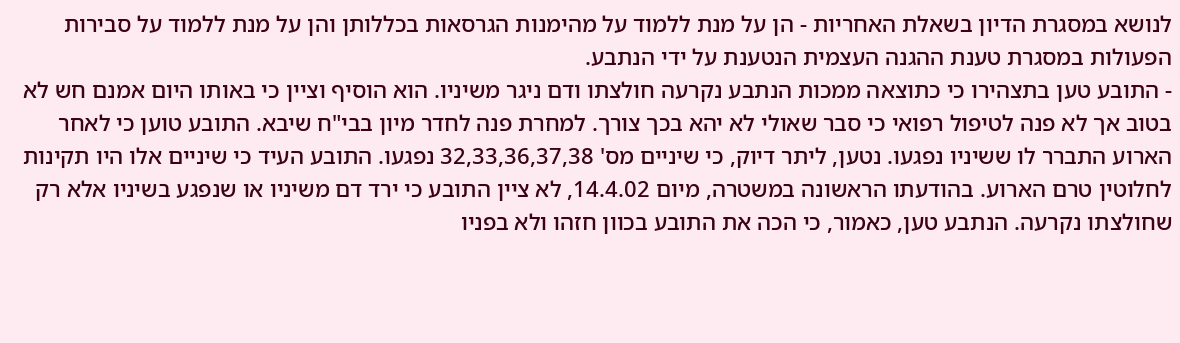לנושא במסגרת הדיון בשאלת האחריות - הן על מנת ללמוד על מהימנות הגרסאות בכללותן והן על מנת ללמוד על סבירות הפעולות במסגרת טענת ההגנה העצמית הנטענת על ידי הנתבע.
- התובע טען בתצהירו כי כתוצאה ממכות הנתבע נקרעה חולצתו ודם ניגר משיניו. הוא הוסיף וציין כי באותו היום אמנם חש לא בטוב אך לא פנה לטיפול רפואי כי סבר שאולי לא יהא בכך צורך. למחרת פנה לחדר מיון בבי"ח שיבא. התובע טוען כי לאחר הארוע התברר לו ששיניו נפגעו. נטען, ליתר דיוק, כי שיניים מס' 32,33,36,37,38 נפגעו. התובע העיד כי שיניים אלו היו תקינות לחלוטין טרם הארוע. בהודעתו הראשונה במשטרה, מיום 14.4.02, לא ציין התובע כי ירד דם משיניו או שנפגע בשיניו אלא רק שחולצתו נקרעה. הנתבע טען, כאמור, כי הכה את התובע בכוון חזהו ולא בפניו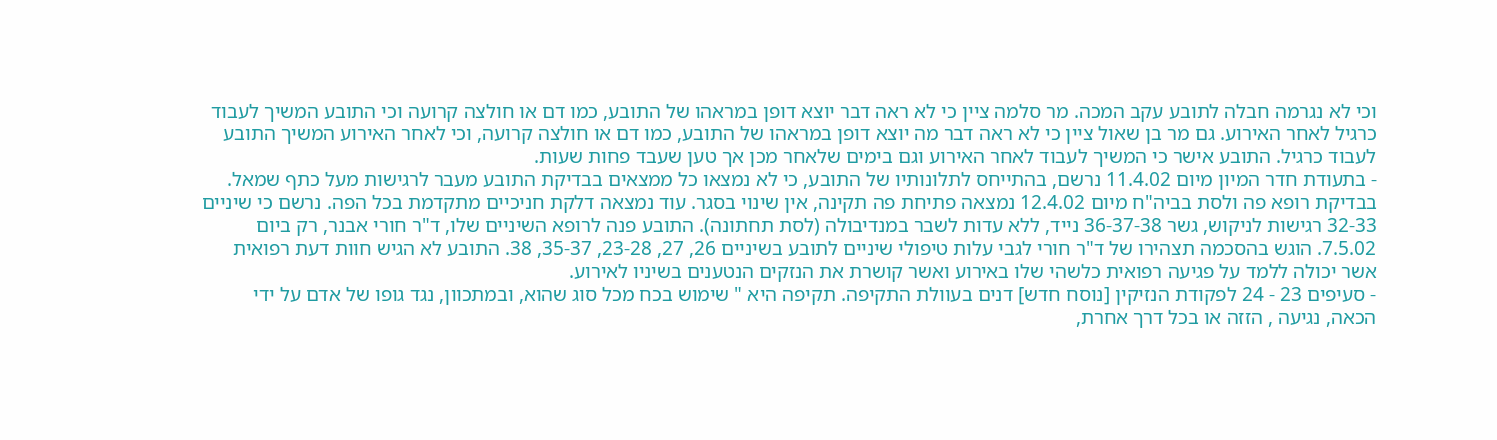וכי לא נגרמה חבלה לתובע עקב המכה. מר סלמה ציין כי לא ראה דבר יוצא דופן במראהו של התובע, כמו דם או חולצה קרועה וכי התובע המשיך לעבוד כרגיל לאחר האירוע. גם מר בן שאול ציין כי לא ראה דבר מה יוצא דופן במראהו של התובע, כמו דם או חולצה קרועה, וכי לאחר האירוע המשיך התובע לעבוד כרגיל. התובע אישר כי המשיך לעבוד לאחר האירוע וגם בימים שלאחר מכן אך טען שעבד פחות שעות.
- בתעודת חדר המיון מיום 11.4.02 נרשם, בהתייחס לתלונותיו של התובע, כי לא נמצאו כל ממצאים בבדיקת התובע מעבר לרגישות מעל כתף שמאל. בבדיקת רופא פה ולסת בביה"ח מיום 12.4.02 נמצאה פתיחת פה תקינה, אין שינוי בסגר. עוד נמצאה דלקת חניכיים מתקדמת בכל הפה. נרשם כי שיניים 32-33 רגישות לניקוש, גשר 36-37-38 נייד, ללא עדות לשבר במנדיבולה (לסת תחתונה). התובע פנה לרופא השיניים שלו, ד"ר חורי אבנר, רק ביום 7.5.02. הוגש בהסכמה תצהירו של ד"ר חורי לגבי עלות טיפולי שיניים לתובע בשיניים 26, 27, 23-28, 35-37, 38. התובע לא הגיש חוות דעת רפואית אשר יכולה ללמד על פגיעה רפואית כלשהי שלו באירוע ואשר קושרת את הנזקים הנטענים בשיניו לאירוע.
- סעיפים 23 - 24 לפקודת הנזיקין [נוסח חדש] דנים בעוולת התקיפה. תקיפה היא " שימוש בכח מכל סוג שהוא, ובמתכוון, נגד גופו של אדם על ידי הכאה, נגיעה , הזזה או בכל דרך אחרת,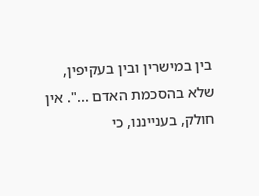בין במישרין ובין בעקיפין, שלא בהסכמת האדם ...". אין חולק, בענייננו, כי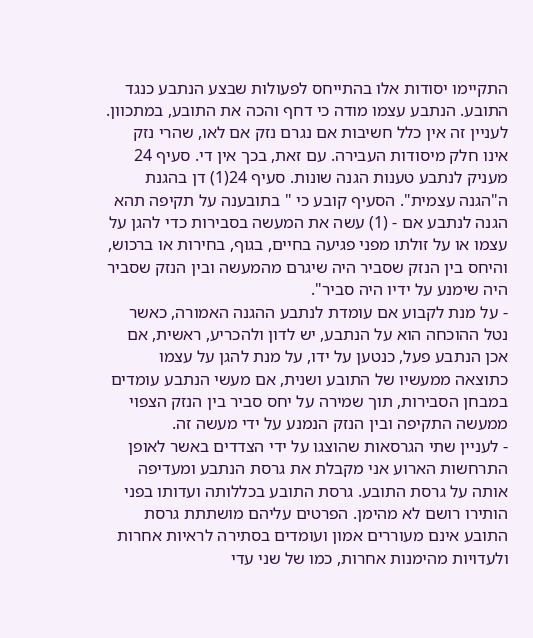התקיימו יסודות אלו בהתייחס לפעולות שבצע הנתבע כנגד התובע. הנתבע עצמו מודה כי דחף והכה את התובע, במתכוון. לעניין זה אין כלל חשיבות אם נגרם נזק אם לאו, שהרי נזק אינו חלק מיסודות העבירה. עם זאת, בכך אין די. סעיף 24 מעניק לנתבע טענות הגנה שונות. סעיף 24(1) דן בהגנת ה"הגנה עצמית". הסעיף קובע כי " בתובענה על תקיפה תהא הגנה לנתבע אם - (1) עשה את המעשה בסבירות כדי להגן על עצמו או על זולתו מפני פגיעה בחיים, בגוף, בחירות או ברכוש, והיחס בין הנזק שסביר היה שיגרם מהמעשה ובין הנזק שסביר היה שימנע על ידיו היה סביר".
- על מנת לקבוע אם עומדת לנתבע ההגנה האמורה, כאשר נטל ההוכחה הוא על הנתבע, יש לדון ולהכריע, ראשית, אם אכן הנתבע פעל, כנטען על ידו, על מנת להגן על עצמו כתוצאה ממעשיו של התובע ושנית, אם מעשי הנתבע עומדים במבחן הסבירות, תוך שמירה על יחס סביר בין הנזק הצפוי ממעשה התקיפה ובין הנזק הנמנע על ידי מעשה זה.
- לעניין שתי הגרסאות שהוצגו על ידי הצדדים באשר לאופן התרחשות הארוע אני מקבלת את גרסת הנתבע ומעדיפה אותה על גרסת התובע. גרסת התובע בכללותה ועדותו בפני הותירו רושם לא מהימן. הפרטים עליהם מושתתת גרסת התובע אינם מעוררים אמון ועומדים בסתירה לראיות אחרות ולעדויות מהימנות אחרות, כמו של שני עדי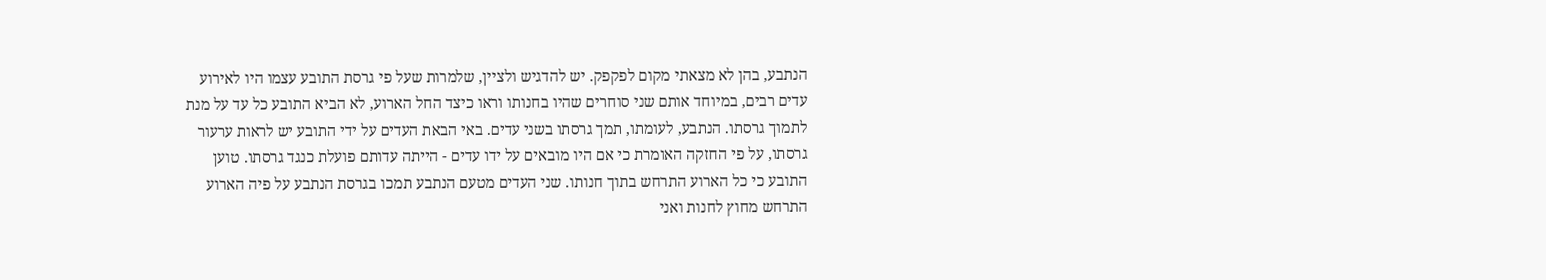הנתבע, בהן לא מצאתי מקום לפקפק. יש להדגיש ולציין, שלמרות שעל פי גרסת התובע עצמו היו לאירוע עדים רבים, במיוחד אותם שני סוחרים שהיו בחנותו וראו כיצד החל הארוע, לא הביא התובע כל עד על מנת לתמוך גרסתו. הנתבע, לעומתו, תמך גרסתו בשני עדים. באי הבאת העדים על ידי התובע יש לראות ערעור גרסתו, על פי החזקה האומרת כי אם היו מובאים על ידו עדים - הייתה עדותם פועלת כנגד גרסתו. טוען התובע כי כל הארוע התרחש בתוך חנותו. שני העדים מטעם הנתבע תמכו בגרסת הנתבע על פיה הארוע התרחש מחוץ לחנות ואני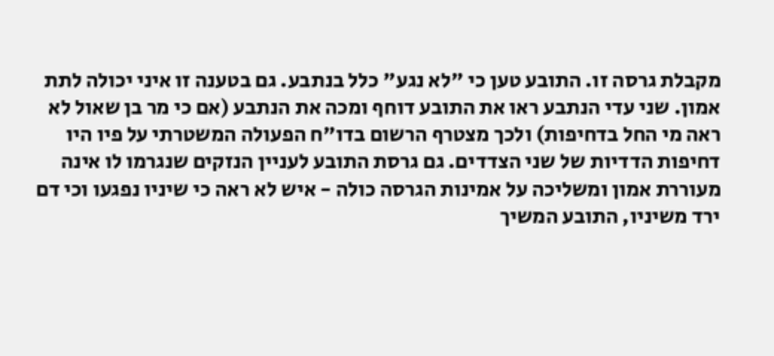מקבלת גרסה זו. התובע טען כי "לא נגע" כלל בנתבע. גם בטענה זו איני יכולה לתת אמון. שני עדי הנתבע ראו את התובע דוחף ומכה את הנתבע (אם כי מר בן שאול לא ראה מי החל בדחיפות) ולכך מצטרף הרשום בדו"ח הפעולה המשטרתי על פיו היו דחיפות הדדיות של שני הצדדים. גם גרסת התובע לעניין הנזקים שנגרמו לו אינה מעוררת אמון ומשליכה על אמינות הגרסה כולה - איש לא ראה כי שיניו נפגעו וכי דם ירד משיניו, התובע המשיך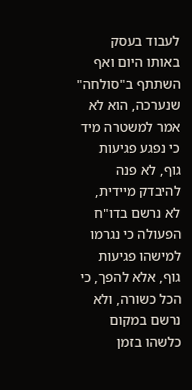לעבוד בעסק באותו היום ואף השתתף ב"סולחה" שנערכה, הוא לא אמר למשטרה מיד כי נפגע פגיעות גוף, לא פנה להיבדק מיידית, לא נרשם בדו"ח הפעולה כי נגרמו למישהו פגיעות גוף, אלא להפך, כי הכל כשורה, ולא נרשם במקום כלשהו בזמן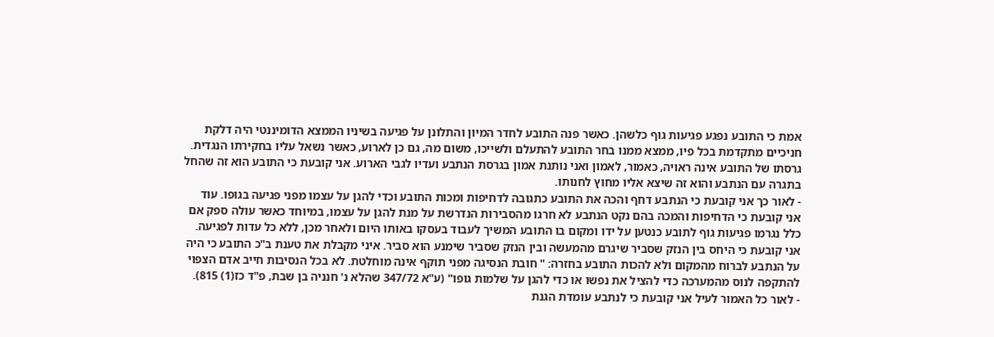אמת כי התובע נפגע פגיעות גוף כלשהן. כאשר פנה התובע לחדר המיון והתלונן על פגיעה בשיניו הממצא הדומיננטי היה דלקת חניכיים מתקדמת בכל פיו, ממצא ממנו בחר התובע להתעלם ולשייכו, משום מה, גם כן לארוע, כאשר נשאל עליו בחקירתו הנגדית. גרסתו של התובע אינה ראויה, כאמור, לאמון ואני נותנת אמון בגרסת הנתבע ועדיו לגבי הארוע. אני קובעת כי התובע הוא זה שהחל בתגרה עם הנתבע והוא זה שיצא אליו מחוץ לחנותו.
- לאור כך אני קובעת כי הנתבע דחף והכה את התובע כתגובה לדחיפות ומכות התובע וכדי להגן על עצמו מפני פגיעה בגופו. עוד אני קובעת כי הדחיפות והמכה בהם נקט הנתבע לא חרגו מהסבירות הנדרשת על מנת להגן על עצמו, במיוחד כאשר עולה ספק אם כלל נגרמו פגיעות גוף לתובע כנטען על ידו ומקום בו התובע המשיך לעבוד בעסקו באותו היום ולאחר מכן, ללא כל עדות לפגיעה. אני קובעת כי היחס בין הנזק שסביר שיגרם מהמעשה ובין הנזק שסביר שימנע הוא סביר. איני מקבלת את טענת ב"כ התובע כי היה על הנתבע לברוח מהמקום ולא להכות התובע בחזרה: " חובת הנסיגה מפני תוקף אינה מוחלטת. לא בכל הנסיבות חייב אדם הצפוי להתקפה לנוס מהמערכה כדי להציל את נפשו או כדי להגן על שלמות גופו" (ע"א 347/72 שהלא נ' חנניה בן שבת, פ"ד כז(1) 815).
- לאור כל האמור לעיל אני קובעת כי לנתבע עומדת הגנת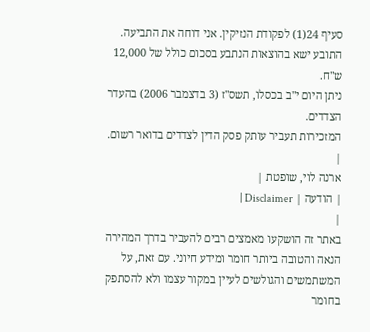סעיף 24(1) לפקודת הנזיקין. אני דוחה את התביעה.
התובע ישא בהוצאות הנתבע בסכום כולל של 12,000 ש"ח.
ניתן היום י"ב בכסלו, תשס"ז (3 בדצמבר 2006) בהעדר הצדדים.
המזכירות תעביר עותק פסק הדין לצדדים בדואר רשום.
|
ארנה לוי, שופטת |
| הודעה | Disclaimer |
|
באתר זה הושקעו מאמצים רבים להעביר בדרך המהירה הנאה והטובה ביותר חומר ומידע חיוני. עם זאת, על המשתמשים והגולשים לעיין במקור עצמו ולא להסתפק בחומר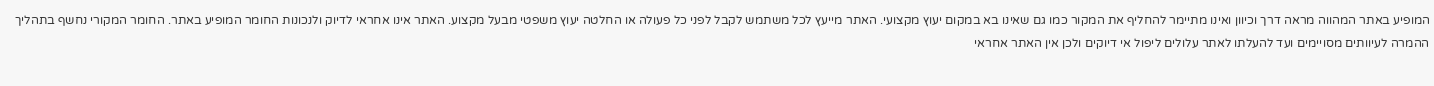המופיע באתר המהווה מראה דרך וכיוון ואינו מתיימר להחליף את המקור כמו גם שאינו בא במקום יעוץ מקצועי. האתר מייעץ לכל משתמש לקבל לפני כל פעולה או החלטה יעוץ משפטי מבעל מקצוע. האתר אינו אחראי לדיוק ולנכונות החומר המופיע באתר. החומר המקורי נחשף בתהליך ההמרה לעיוותים מסויימים ועד להעלתו לאתר עלולים ליפול אי דיוקים ולכן אין האתר אחראי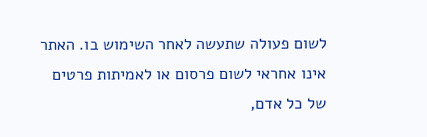לשום פעולה שתעשה לאחר השימוש בו. האתר אינו אחראי לשום פרסום או לאמיתות פרטים של כל אדם,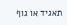תאגיד או גוף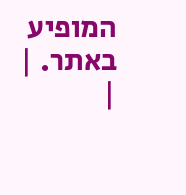המופיע באתר. |
|